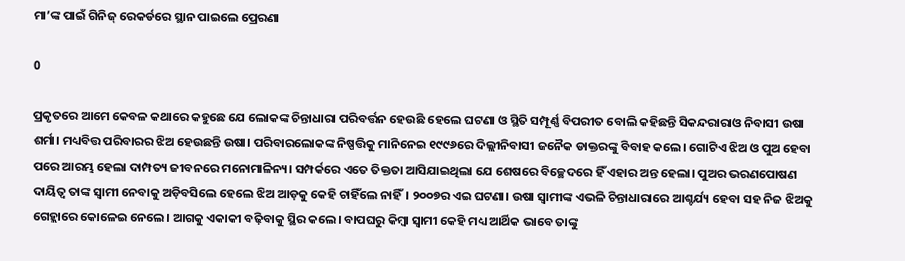ମା’ଙ୍କ ପାଇଁ ଗିନିଜ୍ ରେକର୍ଡରେ ସ୍ଥାନ ପାଇଲେ ପ୍ରେରଣା

0

ପ୍ରକୃତରେ ଆମେ କେବଳ କଥାରେ କହୁଛେ ଯେ ଲୋକଙ୍କ ଚିନ୍ତାଧାରା ପରିବର୍ତ୍ତନ ହେଉଛି ହେଲେ ଘଟଣା ଓ ସ୍ଥିତି ସମ୍ପୂର୍ଣ୍ଣ ବିପରୀତ ବୋଲି କହିଛନ୍ତି ସିକନ୍ଦରାରାଓ ନିବାସୀ ଉଷା ଶର୍ମା। ମଧ୍ୟବିତ୍ତ ପରିବାରର ଝିଅ ହେଉଛନ୍ତି ଉଷା। ପରିବାରଲୋକଙ୍କ ନିଷ୍ପତ୍ତିକୁ ମାନିନେଇ ୧୯୯୬ରେ ଦିଲ୍ଲୀନିବାସୀ ଜନୈକ ଡାକ୍ତରଙ୍କୁ ବିବାହ କଲେ। ଗୋଟିଏ ଝିଅ ଓ ପୁଅ ହେବା ପରେ ଆରମ୍ଭ ହେଲା ଦାମ୍ପତ୍ୟ ଜୀବନରେ ମନୋମାଳିନ୍ୟ। ସମ୍ପର୍କରେ ଏତେ ତିକ୍ତତା ଆସିଯାଇଥିଲା ଯେ ଶେଷରେ ବିଚ୍ଛେଦରେ ହିଁ ଏହାର ଅନ୍ତ ହେଲା। ପୁଅର ଭରଣପୋଷଣ ଦାୟିତ୍ବ ତାଙ୍କ ସ୍ବାମୀ ନେବାକୁ ଅଡ଼ିବସିଲେ ହେଲେ ଝିଅ ଆଡ଼କୁ କେହି ଚାହିଁଲେ ନାହିଁ। ୨୦୦୭ର ଏଇ ଘଟଣା। ଉଷା ସ୍ବାମୀଙ୍କ ଏଭଳି ଚିନ୍ତାଧାରାରେ ଆଶ୍ଚର୍ଯ୍ୟ ହେବା ସହ ନିଜ ଝିଅକୁ ଗେହ୍ଲାରେ କୋଳେଇ ନେଲେ। ଆଗକୁ ଏକାକୀ ବଢ଼ିବାକୁ ସ୍ଥିର କଲେ। ବାପଘରୁ କିମ୍ବା ସ୍ବାମୀ କେହି ମଧ୍ୟ ଆର୍ଥିକ ଭାବେ ତାଙ୍କୁ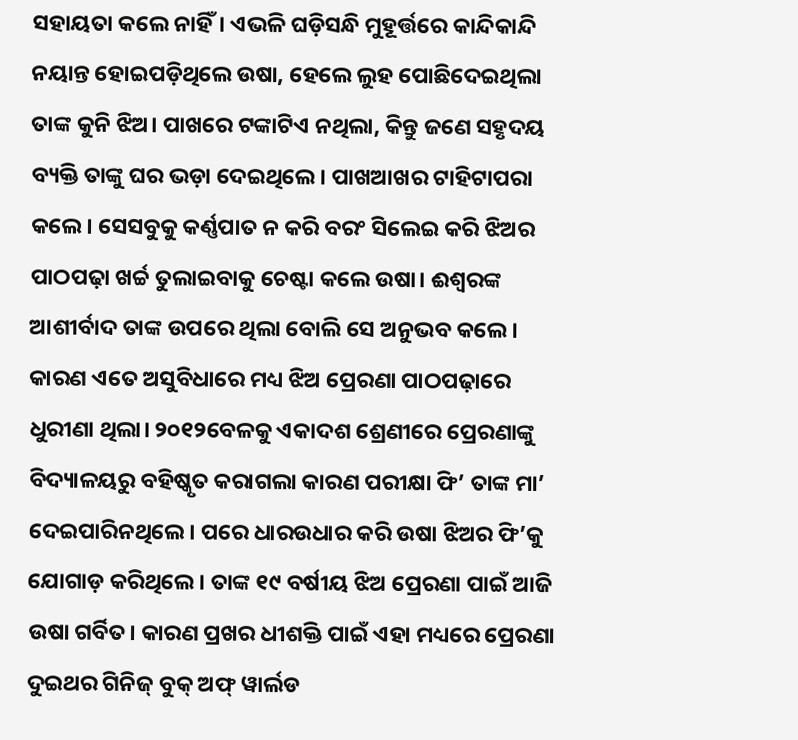ସହାୟତା କଲେ ନାହିଁ। ଏଭଳି ଘଡ଼ିସନ୍ଧି ମୁହୂର୍ତ୍ତରେ କାନ୍ଦିକାନ୍ଦି ନୟାନ୍ତ ହୋଇପଡ଼ିଥିଲେ ଉଷା, ହେଲେ ଲୁହ ପୋଛିଦେଇଥିଲା ତାଙ୍କ କୁନି ଝିଅ। ପାଖରେ ଟଙ୍କାଟିଏ ନଥିଲା, କିନ୍ତୁ ଜଣେ ସହୃଦୟ ବ୍ୟକ୍ତି ତାଙ୍କୁ ଘର ଭଡ଼ା ଦେଇଥିଲେ। ପାଖଆଖର ଟାହିଟାପରା କଲେ। ସେସବୁକୁ କର୍ଣ୍ଣପାତ ନ କରି ବରଂ ସିଲେଇ କରି ଝିଅର ପାଠପଢ଼ା ଖର୍ଚ୍ଚ ତୁଲାଇବାକୁ ଚେଷ୍ଟା କଲେ ଉଷା। ଈଶ୍ବରଙ୍କ ଆଶୀର୍ବାଦ ତାଙ୍କ ଉପରେ ଥିଲା ବୋଲି ସେ ଅନୁଭବ କଲେ। କାରଣ ଏତେ ଅସୁବିଧାରେ ମଧ୍ୟ ଝିଅ ପ୍ରେରଣା ପାଠପଢ଼ାରେ ଧୁରୀଣା ଥିଲା। ୨୦୧୨ବେଳକୁ ଏକାଦଶ ଶ୍ରେଣୀରେ ପ୍ରେରଣାଙ୍କୁ ବିଦ୍ୟାଳୟରୁ ବହିଷ୍କୃତ କରାଗଲା କାରଣ ପରୀକ୍ଷା ଫି’ ତାଙ୍କ ମା’ ଦେଇପାରିନଥିଲେ। ପରେ ଧାରଉଧାର କରି ଉଷା ଝିଅର ଫି’କୁ ଯୋଗାଡ଼ କରିଥିଲେ। ତାଙ୍କ ୧୯ ବର୍ଷୀୟ ଝିଅ ପ୍ରେରଣା ପାଇଁ ଆଜି ଉଷା ଗର୍ବିତ। କାରଣ ପ୍ରଖର ଧୀଶକ୍ତି ପାଇଁ ଏହା ମଧ୍ୟରେ ପ୍ରେରଣା ଦୁଇଥର ଗିନିଜ୍ ବୁକ୍ ଅଫ୍ ୱାର୍ଲଡ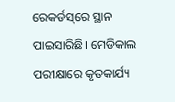ରେକର୍ଡସ୍‌ରେ ସ୍ଥାନ ପାଇସାରିଛି। ମେଡିକାଲ ପରୀକ୍ଷାରେ କୃତକାର୍ଯ୍ୟ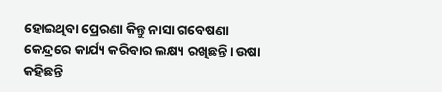ହୋଇଥିବା ପ୍ରେରଣା କିନ୍ତୁ ନାସା ଗବେଷଣା କେନ୍ଦ୍ରରେ କାର୍ଯ୍ୟ କରିବାର ଲକ୍ଷ୍ୟ ରଖିଛନ୍ତି। ଉଷା କହିଛନ୍ତି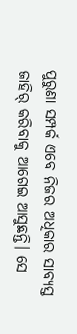ପୁରୁଣା ସମ୍ପର୍କ ଏବେ ନିଜର ଅଧିକାର ସାବ୍ୟସ୍ତ ଜାହିର୍ କରିବାକୁ ଆଗେଇ ଆସୁଛନ୍ତି। ସେ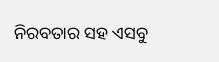ନିରବତାର ସହ ଏସବୁ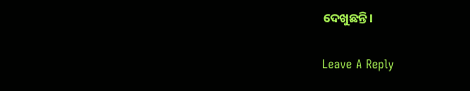ଦେଖୁଛନ୍ତି।

Leave A Reply